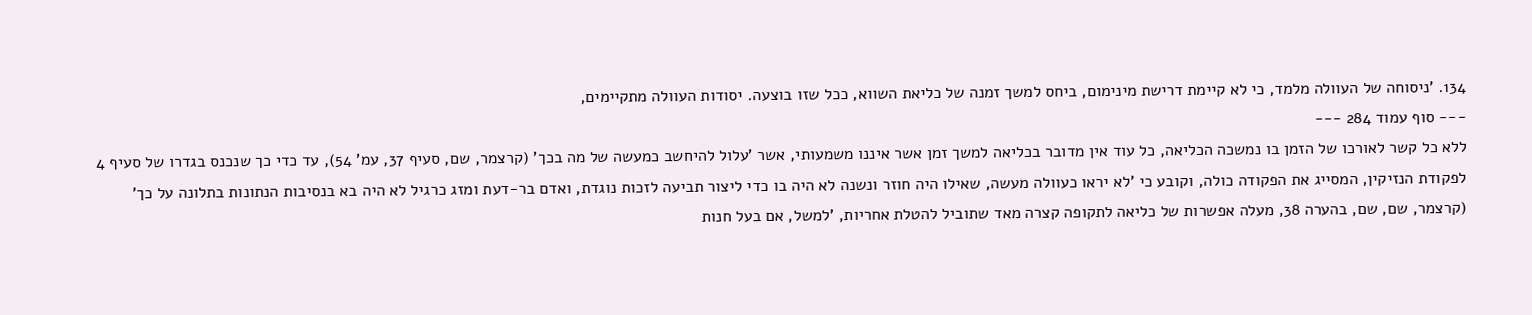134. 'ניסוחה של העוולה מלמד, כי לא קיימת דרישת מינימום, ביחס למשך זמנה של כליאת השווא, ככל שזו בוצעה. יסודות העוולה מתקיימים,
--- סוף עמוד 284 ---
ללא כל קשר לאורכו של הזמן בו נמשכה הכליאה, כל עוד אין מדובר בכליאה למשך זמן אשר איננו משמעותי, אשר 'עלול להיחשב כמעשה של מה בכך' (קרצמר, שם, סעיף 37, עמ' 54), עד כדי כך שנכנס בגדרו של סעיף 4 לפקודת הנזיקין, המסייג את הפקודה כולה, וקובע כי 'לא יראו כעוולה מעשה, שאילו היה חוזר ונשנה לא היה בו כדי ליצור תביעה לזכות נוגדת, ואדם בר-דעת ומזג כרגיל לא היה בא בנסיבות הנתונות בתלונה על כך' (קרצמר, שם, שם, בהערה 38, מעלה אפשרות של כליאה לתקופה קצרה מאד שתוביל להטלת אחריות, 'למשל, אם בעל חנות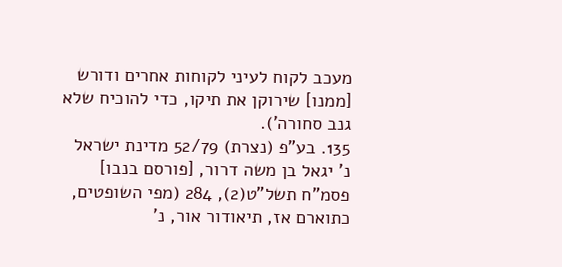מעכב לקוח לעיני לקוחות אחרים ודורש [ממנו] שירוקן את תיקו, כדי להוכיח שלא גנב סחורה').
135. בע"פ (נצרת) 52/79 מדינת ישראל נ' יגאל בן משה דרור, [פורסם בנבו] פסמ"ח תשל"ט(2), 284 (מפי השופטים, כתוארם אז, תיאודור אור, נ'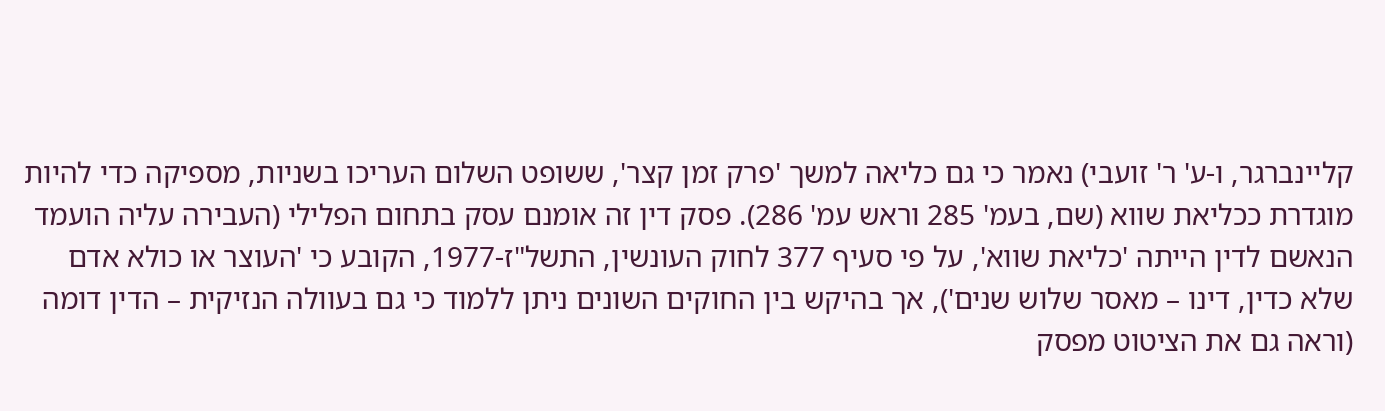קליינברגר, ו-ע' ר' זועבי) נאמר כי גם כליאה למשך 'פרק זמן קצר', ששופט השלום העריכו בשניות, מספיקה כדי להיות מוגדרת ככליאת שווא (שם, בעמ' 285 וראש עמ' 286). פסק דין זה אומנם עסק בתחום הפלילי (העבירה עליה הועמד הנאשם לדין הייתה 'כליאת שווא', על פי סעיף 377 לחוק העונשין, התשל"ז-1977, הקובע כי 'העוצר או כולא אדם שלא כדין, דינו – מאסר שלוש שנים'), אך בהיקש בין החוקים השונים ניתן ללמוד כי גם בעוולה הנזיקית – הדין דומה (וראה גם את הציטוט מפסק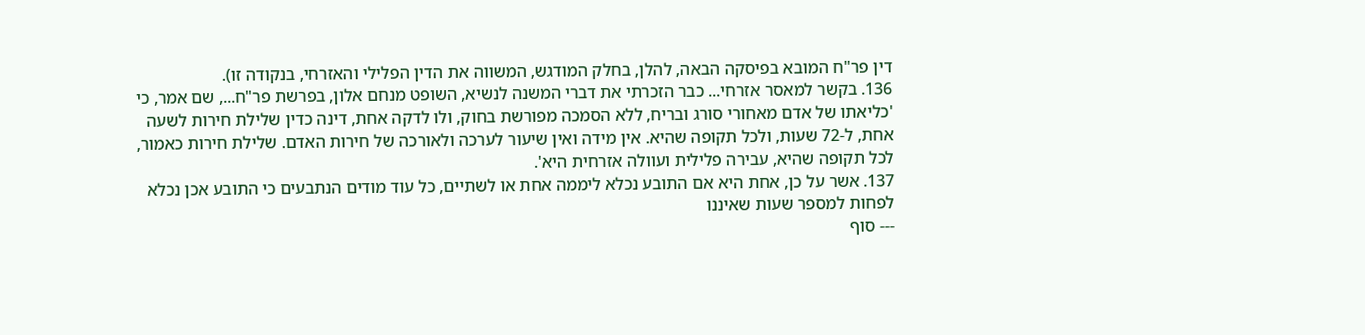דין פר"ח המובא בפיסקה הבאה, להלן, בחלק המודגש, המשווה את הדין הפלילי והאזרחי, בנקודה זו).
136. בקשר למאסר אזרחי... כבר הזכרתי את דברי המשנה לנשיא, השופט מנחם אלון, בפרשת פר"ח..., שם אמר, כי 'כליאתו של אדם מאחורי סורג ובריח, ללא הסמכה מפורשת בחוק, ולו לדקה אחת, דינה כדין שלילת חירות לשעה אחת, ל-72 שעות, ולכל תקופה שהיא. אין מידה ואין שיעור לערכה ולאורכה של חירות האדם. שלילת חירות כאמור, לכל תקופה שהיא, עבירה פלילית ועוולה אזרחית היא'.
137. אשר על כן, אחת היא אם התובע נכלא ליממה אחת או לשתיים, כל עוד מודים הנתבעים כי התובע אכן נכלא לפחות למספר שעות שאיננו
--- סוף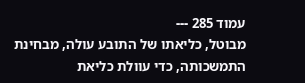עמוד 285 ---
מבוטל, כליאתו של התובע עולה, מבחינת התמשכותה, כדי עוולת כליאת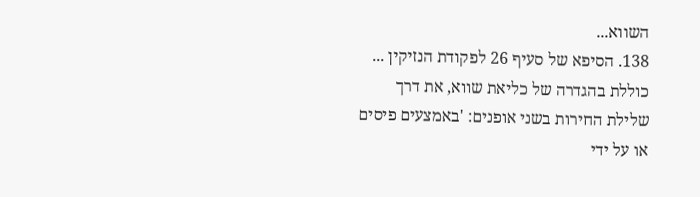השווא...
138. הסיפא של סעיף 26 לפקודת הנזיקין ... כוללת בהגדרה של כליאת שווא, את דרך שלילת החירות בשני אופנים: 'באמצעים פיסים או על ידי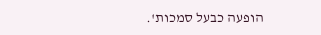הופעה כבעל סמכות'.